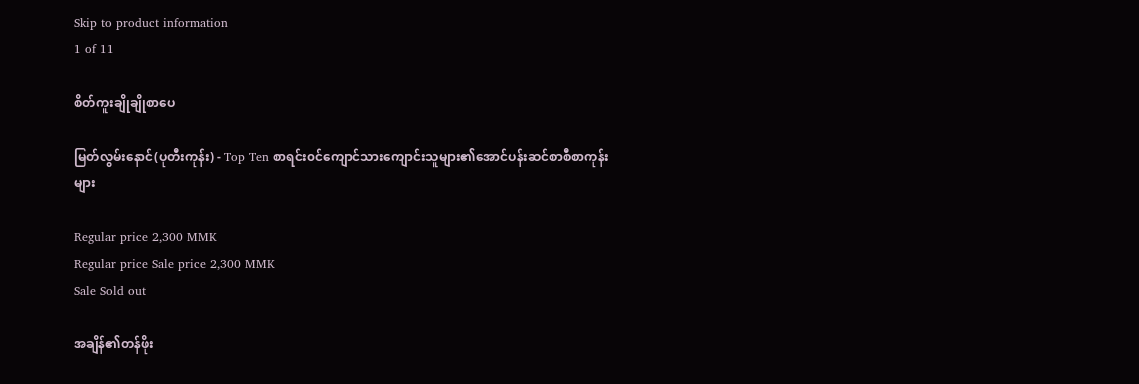Skip to product information
1 of 11

စိတ်ကူးချိုချိုစာပေ

မြတ်လွမ်းနောင်(ပုတီးကုန်း) - Top Ten စာရင်း၀င်ကျောင်သားကျောင်းသူများ၏အောင်ပန်းဆင်စာစီစာကုန်းများ

Regular price 2,300 MMK
Regular price Sale price 2,300 MMK
Sale Sold out

အချိန်၏တန်ဖိုး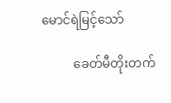မောင်ရဲမြင့်သော်

          ခေတ်မီတိုးတက်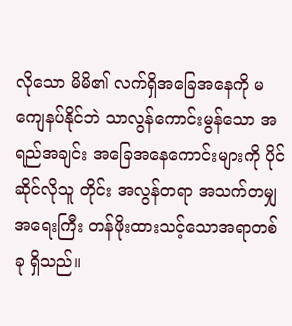လိုသော မိမိ၏ လက်ရှိအခြေအနေကို မကျေနပ်နိုင်ဘဲ သာလွန်ကောင်းမွန်သော အရည်အချင်း အခြေအနေကောင်းများကို ပိုင်ဆိုင်လိုသူ တိုင်း အလွန်တရာ အသက်တမျှ အရေးကြီး တန်ဖိုးထားသင့်သောအရာတစ်ခု ရှိသည်။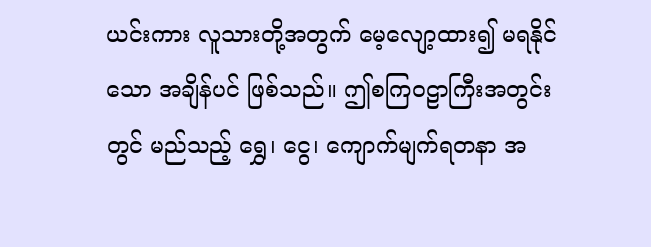ယင်းကား လူသားတို့အတွက် မေ့လျော့ထား၍ မရနိုင်သော အချိန်ပင် ဖြစ်သည်။ ဤစကြဝဠာကြီးအတွင်းတွင် မည်သည့် ရွှေ၊ ငွေ၊ ကျောက်မျက်ရတနာ အ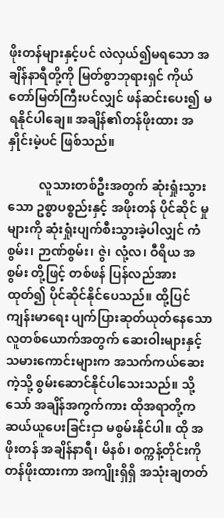ဖိုးတန်များနှင့်ပင် လဲလှယ်၍မရသော အချိန်နာရီတို့ကို မြတ်စွာဘုရားရှင် ကိုယ်တော်မြတ်ကြီးပင်လျှင် ဖန်ဆင်းပေး၍ မရနိုင်ပါချေ။ အချိန်၏တန်ဖိုးထား အနှိုင်းမဲ့ပင် ဖြစ်သည်။

          လူသားတစ်ဦးအတွက် ဆုံးရှုံးသွားသော ဥစ္စာပစ္စည်းနှင့် အဖိုးတန် ပိုင်ဆိုင် မှုများကို ဆုံးရှုံးပျက်စီးသွားခဲ့ပါလျှင် ကံစွမ်း၊ ဉာဏ်စွမ်း၊ ဇွဲ၊ လုံ့လ၊ ဝီရိယ အစွမ်း တို့ဖြင့် တစ်ဖန် ပြန်လည်အားထုတ်၍ ပိုင်ဆိုင်နိုင်ပေသည်။ ထို့ပြင် ကျန်းမာရေး ပျက်ပြားဆုတ်ယုတ်နေသော လူတစ်ယောက်အတွက် ဆေးဝါးများနှင့် သမားကောင်းများက အသက်ကယ်ဆေးကဲ့သို့ စွမ်းဆောင်နိုင်ပါသေးသည်။ သို့သော် အချိန်အကွက်ကား ထိုအရာတို့က ဆယ်ယူပေးခြင်းငှာ မစွမ်းနိုင်ပါ။ ထို အဖိုးတန် အချိန်နာရီ၊ မိနစ်၊ စက္ကန့်တိုင်းကို တန်ဖိုးထားကာ အကျိုးရှိရှိ အသုံးချတတ်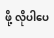ဖို့ လိုပါပေ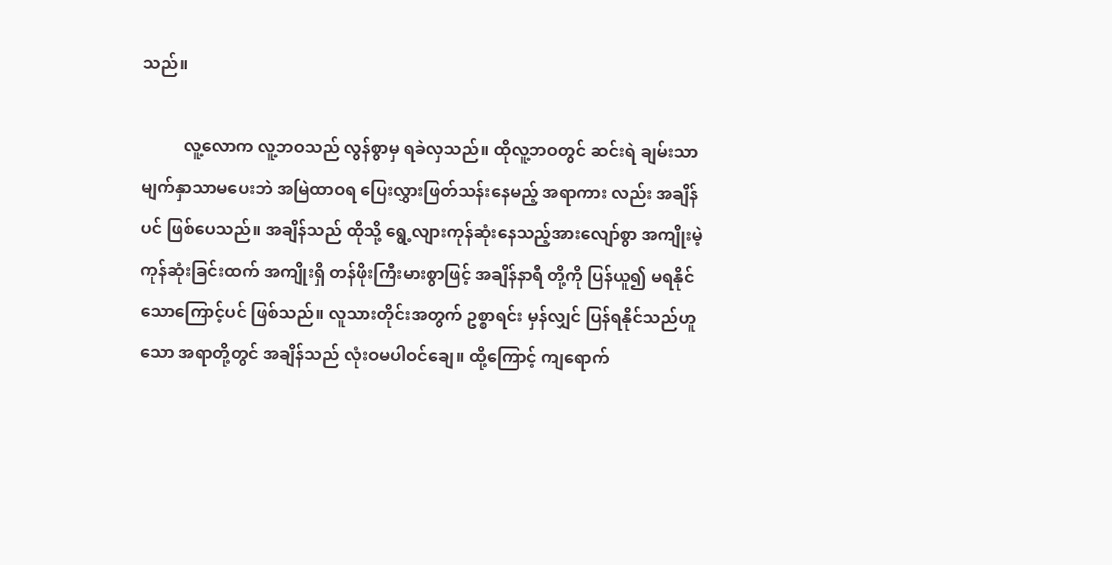သည်။

          လူ့လောက လူ့ဘဝသည် လွန်စွာမှ ရခဲလှသည်။ ထိုလူ့ဘဝတွင် ဆင်းရဲ ချမ်းသာ မျက်နှာသာမပေးဘဲ အမြဲထာဝရ ပြေးလွှားဖြတ်သန်းနေမည့် အရာကား လည်း အချိန်ပင် ဖြစ်ပေသည်။ အချိန်သည် ထိုသို့ ရွေ့လျားကုန်ဆုံးနေသည့်အားလျော်စွာ အကျိုးမဲ့ကုန်ဆုံးခြင်းထက် အကျိုးရှိ တန်ဖိုးကြီးမားစွာဖြင့် အချိန်နာရီ တို့ကို ပြန်ယူ၍ မရနိုင်သောကြောင့်ပင် ဖြစ်သည်။ လူသားတိုင်းအတွက် ဥစ္စာရင်း မှန်လျှင် ပြန်ရနိုင်သည်ဟူသော အရာတို့တွင် အချိန်သည် လုံးဝမပါဝင်ချေ။ ထို့ကြောင့် ကျရောက်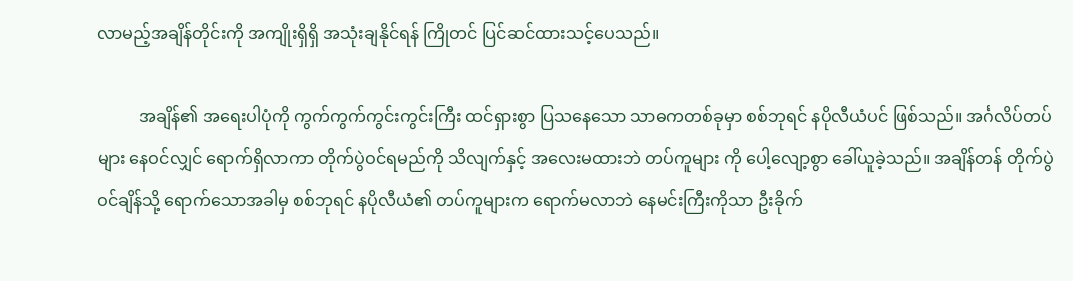လာမည့်အချိန်တိုင်းကို အကျိုးရှိရှိ အသုံးချနိုင်ရန် ကြိုတင် ပြင်ဆင်ထားသင့်ပေသည်။

          အချိန်၏ အရေးပါပုံကို ကွက်ကွက်ကွင်းကွင်းကြီး ထင်ရှားစွာ ပြသနေသော သာဓကတစ်ခုမှာ စစ်ဘုရင် နပိုလီယံပင် ဖြစ်သည်။ အင်္ဂလိပ်တပ်များ နေဝင်လျှင် ရောက်ရှိလာကာ တိုက်ပွဲဝင်ရမည်ကို သိလျက်နှင့် အလေးမထားဘဲ တပ်ကူများ ကို ပေါ့လျော့စွာ ခေါ်ယူခဲ့သည်။ အချိန်တန် တိုက်ပွဲဝင်ချိန်သို့ ရောက်သောအခါမှ စစ်ဘုရင် နပိုလီယံ၏ တပ်ကူများက ရောက်မလာဘဲ နေမင်းကြီးကိုသာ ဦးခိုက်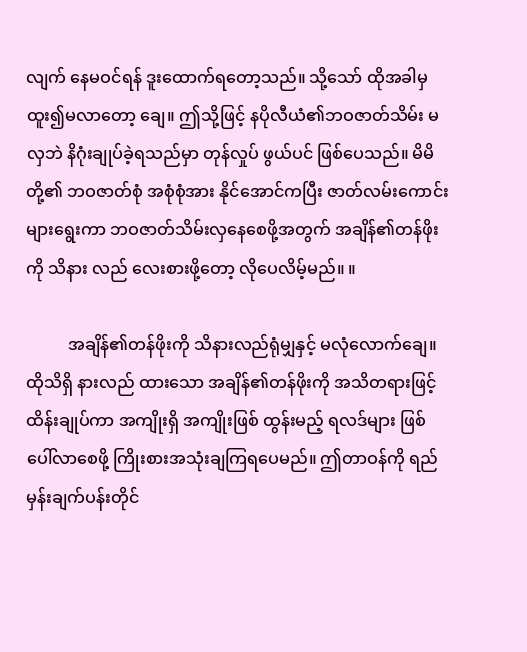လျက် နေမဝင်ရန် ဒူးထောက်ရတော့သည်။ သို့သော် ထိုအခါမှ ထူး၍မလာတော့ ချေ။ ဤသို့ဖြင့် နပိုလီယံ၏ဘဝဇာတ်သိမ်း မလှဘဲ နိဂုံးချုပ်ခဲ့ရသည်မှာ တုန်လှုပ် ဖွယ်ပင် ဖြစ်ပေသည်။ မိမိတို့၏ ဘဝဇာတ်စုံ အစုံစုံအား နိုင်အောင်ကပြီး ဇာတ်လမ်းကောင်းများရွေးကာ ဘဝဇာတ်သိမ်းလှနေစေဖို့အတွက် အချိန်၏တန်ဖိုးကို သိနား လည် လေးစားဖို့တော့ လိုပေလိမ့်မည်။ ။

          အချိန်၏တန်ဖိုးကို သိနားလည်ရုံမျှနှင့် မလုံလောက်ချေ။ ထိုသိရှိ နားလည် ထားသော အချိန်၏တန်ဖိုးကို အသိတရားဖြင့် ထိန်းချုပ်ကာ အကျိုးရှိ အကျိုးဖြစ် ထွန်းမည့် ရလဒ်များ ဖြစ်ပေါ်လာစေဖို့ ကြိုးစားအသုံးချကြရပေမည်။ ဤတာဝန်ကို ရည်မှန်းချက်ပန်းတိုင်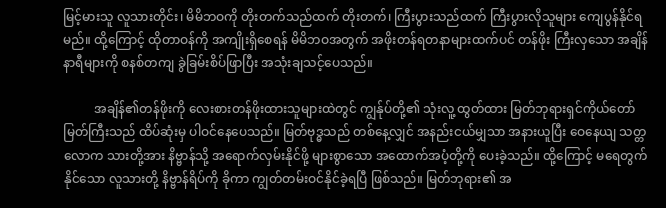မြင့်မားသူ လူသားတိုင်း၊ မိမိဘဝကို တိုးတက်သည်ထက် တိုးတက်၊ ကြီးပွားသည်ထက် ကြီးပွားလိုသူများ ကျေပွန်နိုင်ရမည်။ ထို့ကြောင့် ထိုတာဝန်ကို အကျိုးရှိစေရန် မိမိဘဝအတွက် အဖိုးတန်ရတနာများထက်ပင် တန်ဖိုး ကြီးလှသော အချိန်နာရီများကို စနစ်တကျ ခွဲခြမ်းစိပ်ဖြာပြီး အသုံးချသင့်ပေသည်။

          အချိန်၏တန်ဖိုးကို လေးစားတန်ဖိုးထားသူများထဲတွင် ကျွန်ုပ်တို့၏ သုံးလူ့ ထွတ်ထား မြတ်ဘုရားရှင်ကိုယ်တော်မြတ်ကြီးသည် ထိပ်ဆုံးမှ ပါဝင်နေပေသည်။ မြတ်ဗုဒ္ဓသည် တစ်နေ့လျှင် အနည်းငယ်မျှသာ အနားယူပြီး ဝေနေယျ သတ္တလောက သားတို့အား နိဗ္ဗာန်သို့ အရောက်လှမ်းနိုင်ဖို့ များစွာသော အထောက်အပံ့တို့ကို ပေးခဲ့သည်။ ထို့ကြောင့် မရေတွက်နိုင်သော လူသားတို့ နိဗ္ဗာန်ရိပ်ကို ခိုကာ ကျွတ်တမ်းဝင်နိုင်ခဲ့ရပြီ ဖြစ်သည်။ မြတ်ဘုရား၏ အ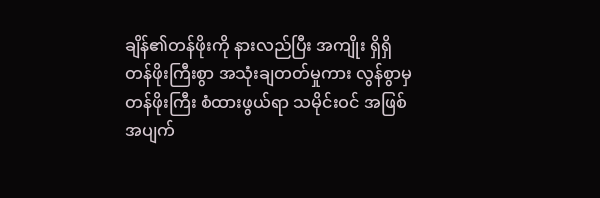ချိန်၏တန်ဖိုးကို နားလည်ပြီး အကျိုး ရှိရှိ တန်ဖိုးကြီးစွာ အသုံးချတတ်မှုကား လွန်စွာမှ တန်ဖိုးကြီး စံထားဖွယ်ရာ သမိုင်းဝင် အဖြစ်အပျက်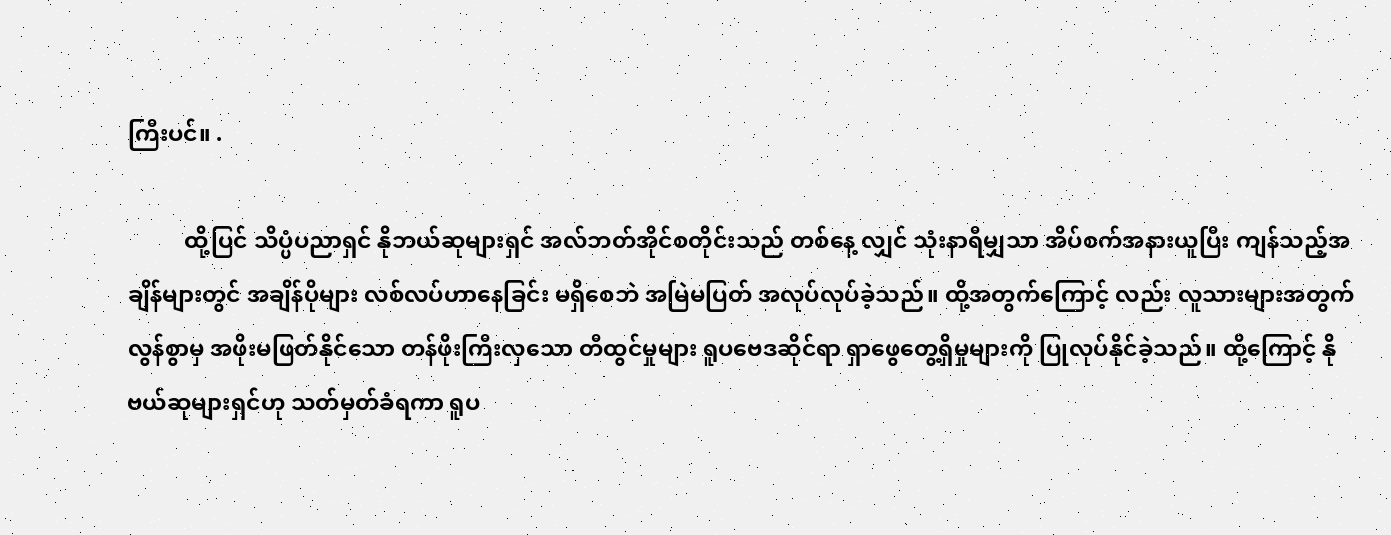ကြီးပင်။ .

          ထို့ပြင် သိပ္ပံပညာရှင် နိုဘယ်ဆုများရှင် အလ်ဘတ်အိုင်စတိုင်းသည် တစ်နေ့ လျှင် သုံးနာရီမျှသာ အိပ်စက်အနားယူပြီး ကျန်သည့်အချိန်များတွင် အချိန်ပိုများ လစ်လပ်ဟာနေခြင်း မရှိစေဘဲ အမြဲမပြတ် အလုပ်လုပ်ခဲ့သည်။ ထို့အတွက်ကြောင့် လည်း လူသားများအတွက် လွန်စွာမှ အဖိုးမဖြတ်နိုင်သော တန်ဖိုးကြီးလှသော တီထွင်မှုများ ရူပဗေဒဆိုင်ရာ ရှာဖွေတွေ့ရှိမှုများကို ပြုလုပ်နိုင်ခဲ့သည်။ ထို့ကြောင့် နိုဗယ်ဆုများရှင်ဟု သတ်မှတ်ခံရကာ ရူပ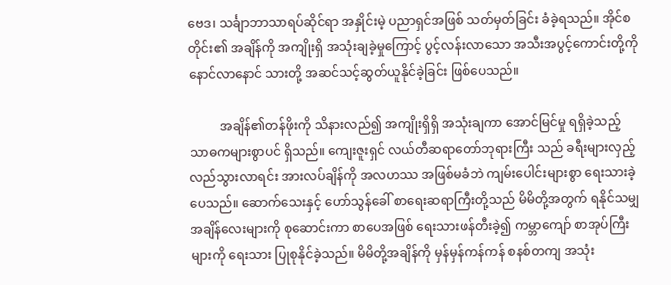ဗေဒ၊ သင်္ချာဘာသာရပ်ဆိုင်ရာ အနှိုင်းမဲ့ ပညာရှင်အဖြစ် သတ်မှတ်ခြင်း ခံခဲ့ရသည်။ အိုင်စတိုင်း၏ အချိန်ကို အကျိုးရှိ အသုံးချခဲ့မှုကြောင့် ပွင့်လန်းလာသော အသီးအပွင့်ကောင်းတို့ကို နောင်လာနောင် သားတို့ အဆင်သင့်ဆွတ်ယူနိုင်ခဲ့ခြင်း ဖြစ်ပေသည်။

          အချိန်၏တန်ဖိုးကို သိနားလည်၍ အကျိုးရှိရှိ အသုံးချကာ အောင်မြင်မှု ရရှိခဲ့သည့် သာဓကများစွာပင် ရှိသည်။ ကျေးဇူးရှင် လယ်တီဆရာတော်ဘုရားကြီး သည် ခရီးများလှည့်လည်သွားလာရင်း အားလပ်ချိန်ကို အလဟဿ အဖြစ်မခံဘဲ ကျမ်းပေါင်းများစွာ ရေးသားခဲ့ပေသည်။ ဆောက်သေးနှင့် ဟော်သွန်ခေါ် စာရေးဆရာကြီးတို့သည် မိမိတို့အတွက် ရနိုင်သမျှ အချိန်လေးများကို စုဆောင်းကာ စာပေအဖြစ် ရေးသားဖန်တီးခဲ့၍ ကမ္ဘာကျော် စာအုပ်ကြီးများကို ရေးသား ပြုစုနိုင်ခဲ့သည်။ မိမိတို့အချိန်ကို မှန်မှန်ကန်ကန် စနစ်တကျ အသုံး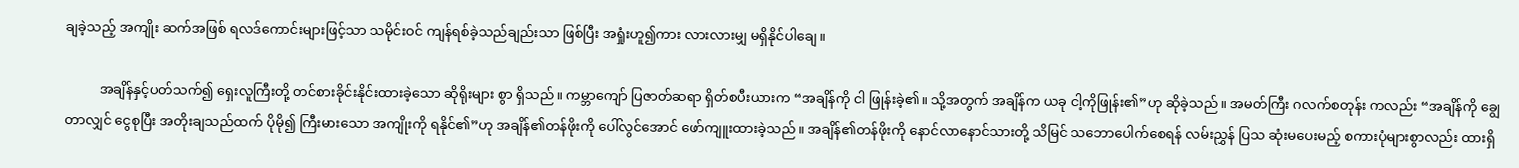ချခဲ့သည့် အကျိုး ဆက်အဖြစ် ရလဒ်ကောင်းများဖြင့်သာ သမိုင်းဝင် ကျန်ရစ်ခဲ့သည်ချည်းသာ ဖြစ်ပြီး အရှုံးဟူ၍ကား လားလားမျှ မရှိနိုင်ပါချေ။

          အချိန်နှင့်ပတ်သက်၍ ရှေးလူကြီးတို့ တင်စားခိုင်းနိုင်းထားခဲ့သော ဆိုရိုးများ စွာ ရှိသည်။ ကမ္ဘာကျော် ပြဇာတ်ဆရာ ရှိတ်စပီးယားက “အချိန်ကို ငါ ဖြုန်းခဲ့၏။ သို့အတွက် အချိန်က ယခု ငါ့ကိုဖြုန်း၏”ဟု ဆိုခဲ့သည်။ အမတ်ကြီး ဂလက်စတုန်း ကလည်း “အချိန်ကို ချွေတာလျှင် ငွေစုပြီး အတိုးချသည်ထက် ပိုမို၍ ကြီးမားသော အကျိုးကို ရနိုင်၏”ဟု အချိန်၏တန်ဖိုးကို ပေါ်လွင်အောင် ဖော်ကျူးထားခဲ့သည်။ အချိန်၏တန်ဖိုးကို နောင်လာနောင်သားတို့ သိမြင် သဘောပေါက်စေရန် လမ်းညွှန် ပြသ ဆုံးမပေးမည့် စကားပုံများစွာလည်း ထားရှိ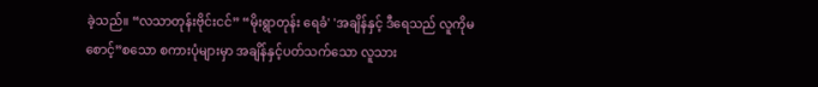ခဲ့သည်။ “လသာတုန်းဗိုင်းငင်” “မိုးရွာတုန်း ရေခံ' 'အချိန်နှင့် ဒီရေသည် လူကိုမစောင့်”စသော စကားပုံများမှာ အချိန်နှင့်ပတ်သက်သော လူသား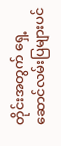တိုင်းအတွက် ရှေ့ဆောင်လမ်းပြများပင်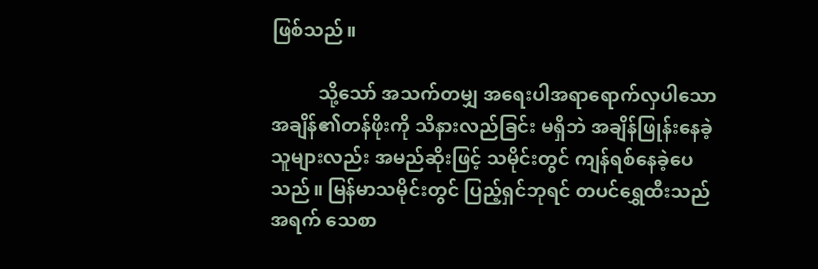ဖြစ်သည်။

          သို့သော် အသက်တမျှ အရေးပါအရာရောက်လှပါသော အချိန်၏တန်ဖိုးကို သိနားလည်ခြင်း မရှိဘဲ အချိန်ဖြုန်းနေခဲ့သူများလည်း အမည်ဆိုးဖြင့် သမိုင်းတွင် ကျန်ရစ်နေခဲ့ပေသည်။ မြန်မာသမိုင်းတွင် ပြည့်ရှင်ဘုရင် တပင်ရွှေထီးသည် အရက် သေစာ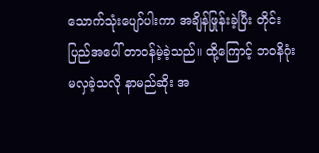သောက်သုံးပျော်ပါးကာ အချိန်ဖြုန်းခဲ့ပြီး တိုင်းပြည်အပေါ် တာဝန်မဲ့ခဲ့သည်။ ထို့ကြောင့် ဘဝနိဂုံး မလှခဲ့သလို နာမည်ဆိုး အ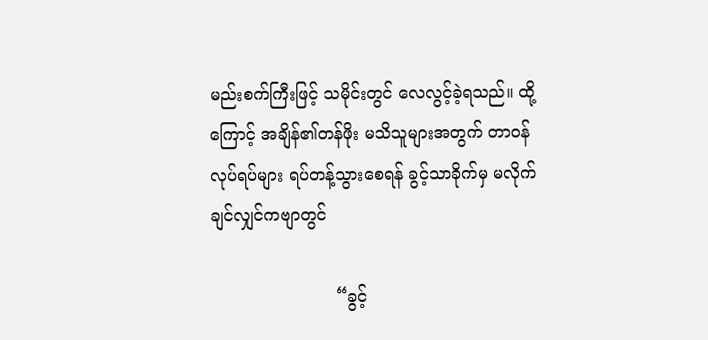မည်းစက်ကြီးဖြင့် သမိုင်းတွင် လေလွင့်ခဲ့ရသည်။ ထို့ကြောင့် အချိန်၏တန်ဖိုး မသိသူများအတွက် တာဝန် လုပ်ရပ်များ ရပ်တန့်သွားစေရန် ခွင့်သာခိုက်မှ မလိုက်ချင်လျှင်ကဗျာတွင်

                        “ခွင့်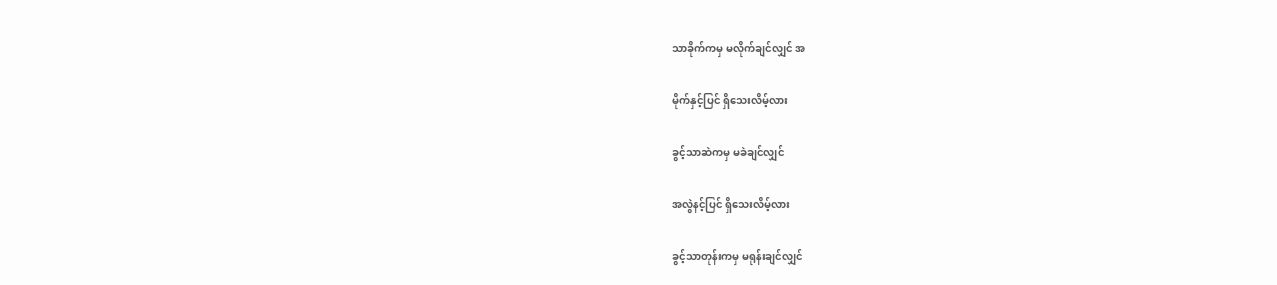သာခိုက်ကမှ မလိုက်ချင်လျှင် အ

မိုက်နှင့်ပြင် ရှိသေးလိမ့်လား

ခွင့်သာဆဲကမှ မခဲချင်လျှင်

အလွဲနင့်ပြင် ရှိသေးလိမ့်လား

ခွင့်သာတုန်းကမှ မရုန်းချင်လျှင်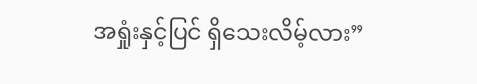အရှုံးနှင့်ပြင် ရှိသေးလိမ့်လား”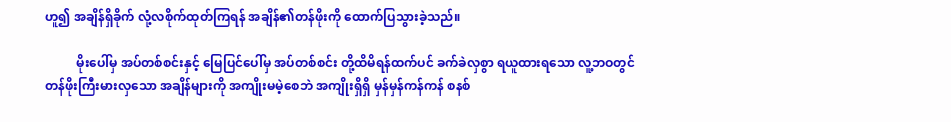ဟူ၍ အချိန်ရှိခိုက် လုံ့လစိုက်ထုတ်ကြရန် အချိန်၏တန်ဖိုးကို ထောက်ပြသွားခဲ့သည်။

          မိုးပေါ်မှ အပ်တစ်စင်းနှင့် မြေပြင်ပေါ်မှ အပ်တစ်စင်း တို့ထိမိရန်ထက်ပင် ခက်ခဲလှစွာ ရယူထားရသော လူ့ဘဝတွင် တန်ဖိုးကြီးမားလှသော အချိန်များကို အကျိုးမမဲ့စေဘဲ အကျိုးရှိရှိ မှန်မှန်ကန်ကန် စနစ်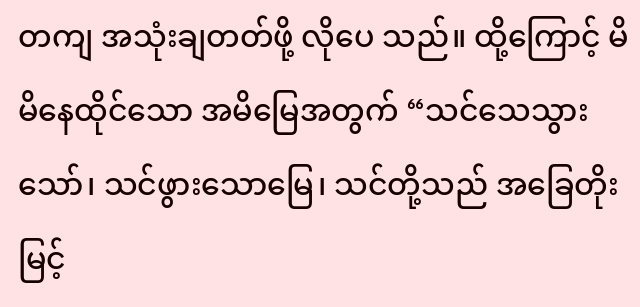တကျ အသုံးချတတ်ဖို့ လိုပေ သည်။ ထို့ကြောင့် မိမိနေထိုင်သော အမိမြေအတွက် “သင်သေသွားသော်၊ သင်ဖွားသောမြေ၊ သင်တို့သည် အခြေတိုးမြင့်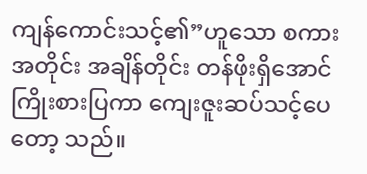ကျန်ကောင်းသင့်၏”ဟူသော စကား အတိုင်း အချိန်တိုင်း တန်ဖိုးရှိအောင် ကြိုးစားပြကာ ကျေးဇူးဆပ်သင့်ပေတော့ သည်။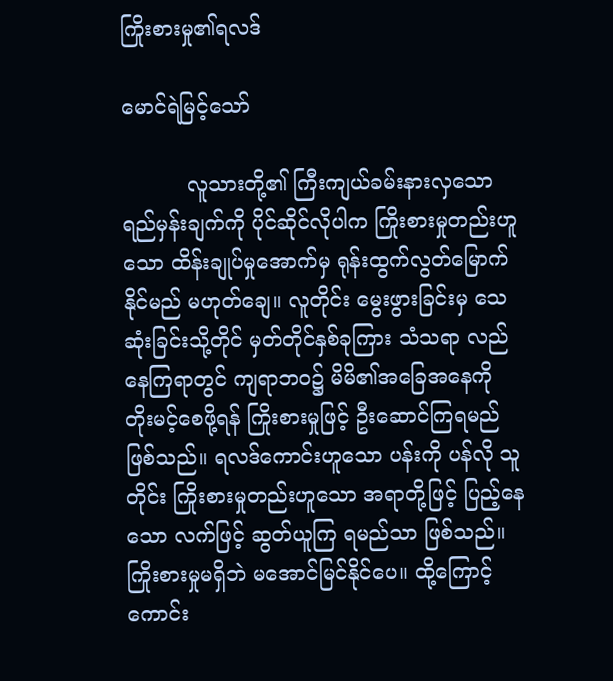ကြိုးစားမှု၏ရလဒ်

မောင်ရဲမြင့်သော်

          လူသားတို့၏ ကြီးကျယ်ခမ်းနားလှသော ရည်မှန်းချက်ကို ပိုင်ဆိုင်လိုပါက ကြိုးစားမှုတည်းဟူသော ထိန်းချုပ်မှုအောက်မှ ရုန်းထွက်လွတ်မြောက်နိုင်မည် မဟုတ်ချေ။ လူတိုင်း မွေးဖွားခြင်းမှ သေဆုံးခြင်းသို့တိုင် မှတ်တိုင်နှစ်ခုကြား သံသရာ လည်နေကြရာတွင် ကျရာဘဝ၌ မိမိ၏အခြေအနေကို တိုးမင့်စေဖို့ရန် ကြိုးစားမှုဖြင့် ဦးဆောင်ကြရမည် ဖြစ်သည်။ ရလဒ်ကောင်းဟူသော ပန်းကို ပန်လို သူတိုင်း ကြိုးစားမှုတည်းဟူသော အရာတို့ဖြင့် ပြည့်နေသော လက်ဖြင့် ဆွတ်ယူကြ ရမည်သာ ဖြစ်သည်။ ကြိုးစားမှုမရှိဘဲ မအောင်မြင်နိုင်ပေ။ ထို့ကြောင့် ကောင်း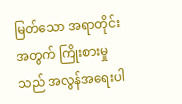မြတ်သော အရာတိုင်းအတွက် ကြိုးစားမှုသည် အလွန်အရေးပါ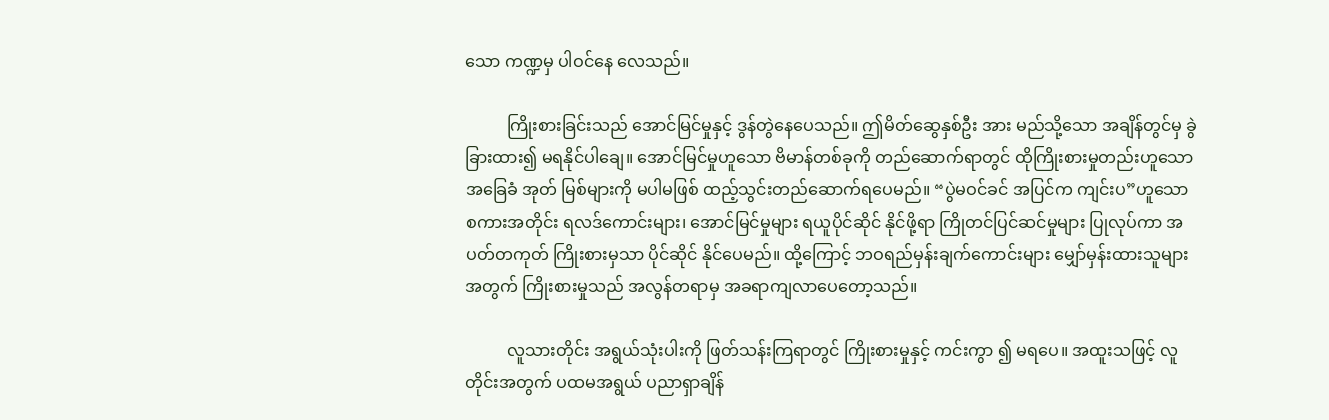သော ကဏ္ဍမှ ပါဝင်နေ လေသည်။

          ကြိုးစားခြင်းသည် အောင်မြင်မှုနှင့် ဒွန်တွဲနေပေသည်။ ဤမိတ်ဆွေနှစ်ဦး အား မည်သို့သော အချိန်တွင်မှ ခွဲခြားထား၍ မရနိုင်ပါချေ။ အောင်မြင်မှုဟူသော ဗိမာန်တစ်ခုကို တည်ဆောက်ရာတွင် ထိုကြိုးစားမှုတည်းဟူသော အခြေခံ အုတ် မြစ်များကို မပါမဖြစ် ထည့်သွင်းတည်ဆောက်ရပေမည်။ “ပွဲမဝင်ခင် အပြင်က ကျင်းပ”ဟူသော စကားအတိုင်း ရလဒ်ကောင်းများ၊ အောင်မြင်မှုများ ရယူပိုင်ဆိုင် နိုင်ဖို့ရာ ကြိုတင်ပြင်ဆင်မှုများ ပြုလုပ်ကာ အပတ်တကုတ် ကြိုးစားမှသာ ပိုင်ဆိုင် နိုင်ပေမည်။ ထို့ကြောင့် ဘဝရည်မှန်းချက်ကောင်းများ မျှော်မှန်းထားသူများအတွက် ကြိုးစားမှုသည် အလွန်တရာမှ အခရာကျလာပေတော့သည်။

          လူသားတိုင်း အရွယ်သုံးပါးကို ဖြတ်သန်းကြရာတွင် ကြိုးစားမှုနှင့် ကင်းကွာ ၍ မရပေ။ အထူးသဖြင့် လူတိုင်းအတွက် ပထမအရွယ် ပညာရှာချိန်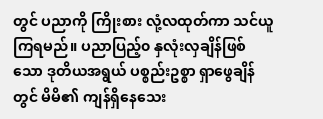တွင် ပညာကို ကြိုးစား လုံ့လထုတ်ကာ သင်ယူကြရမည်။ ပညာပြည့်၀ နှလုံးလှချိန်ဖြစ်သော ဒုတိယအရွယ် ပစ္စည်းဥစ္စာ ရှာဖွေချိန်တွင် မိမိ၏ ကျန်ရှိနေသေး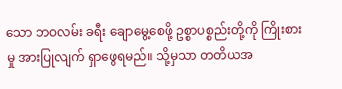သော ဘဝလမ်း ခရီး ချောမွေ့စေဖို့ ဥစ္စာပစ္စည်းတို့ကို ကြိုးစားမှု အားပြုလျက် ရှာဖွေရမည်။ သို့မှသာ တတိယအ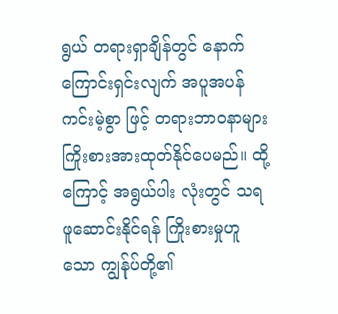ရွယ် တရားရှာချိန်တွင် နောက်ကြောင်းရှင်းလျက် အပူအပန်ကင်းမဲ့စွာ ဖြင့် တရားဘာဝနာများ ကြိုးစားအားထုတ်နိုင်ပေမည်။ ထို့ကြောင့် အရွယ်ပါး လုံးတွင် သရဖူဆောင်းနိုင်ရန် ကြိုးစားမှုဟူသော ကျွန်ုပ်တို့၏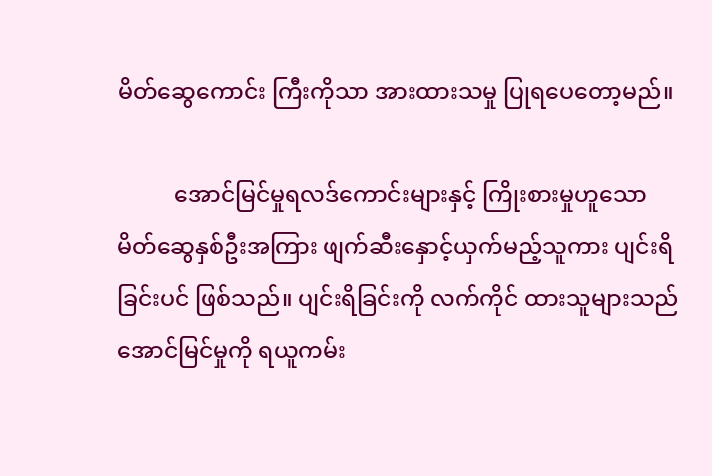မိတ်ဆွေကောင်း ကြီးကိုသာ အားထားသမှု ပြုရပေတော့မည်။

          အောင်မြင်မှုရလဒ်ကောင်းများနှင့် ကြိုးစားမှုဟူသော မိတ်ဆွေနှစ်ဦးအကြား ဖျက်ဆီးနှောင့်ယှက်မည့်သူကား ပျင်းရိခြင်းပင် ဖြစ်သည်။ ပျင်းရိခြင်းကို လက်ကိုင် ထားသူများသည် အောင်မြင်မှုကို ရယူကမ်း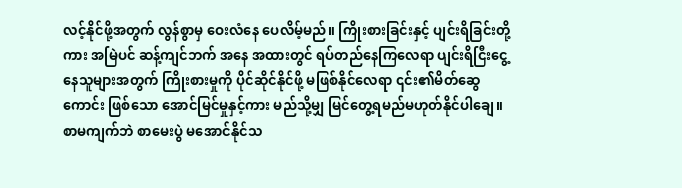လင့်နိုင်ဖို့အတွက် လွန်စွာမှ ဝေးလံနေ ပေလိမ့်မည်။ ကြိုးစားခြင်းနှင့် ပျင်းရိခြင်းတို့ကား အမြဲပင် ဆန့်ကျင်ဘက် အနေ အထားတွင် ရပ်တည်နေကြလေရာ ပျင်းရိငြီးငွေ့နေသူများအတွက် ကြိုးစားမှုကို ပိုင်ဆိုင်နိုင်ဖို့ မဖြစ်နိုင်လေရာ ၎င်း၏မိတ်ဆွေကောင်း ဖြစ်သော အောင်မြင်မှုနှင့်ကား မည်သို့မျှ မြင်တွေ့ရမည်မဟုတ်နိုင်ပါချေ။ စာမကျက်ဘဲ စာမေးပွဲ မအောင်နိုင်သ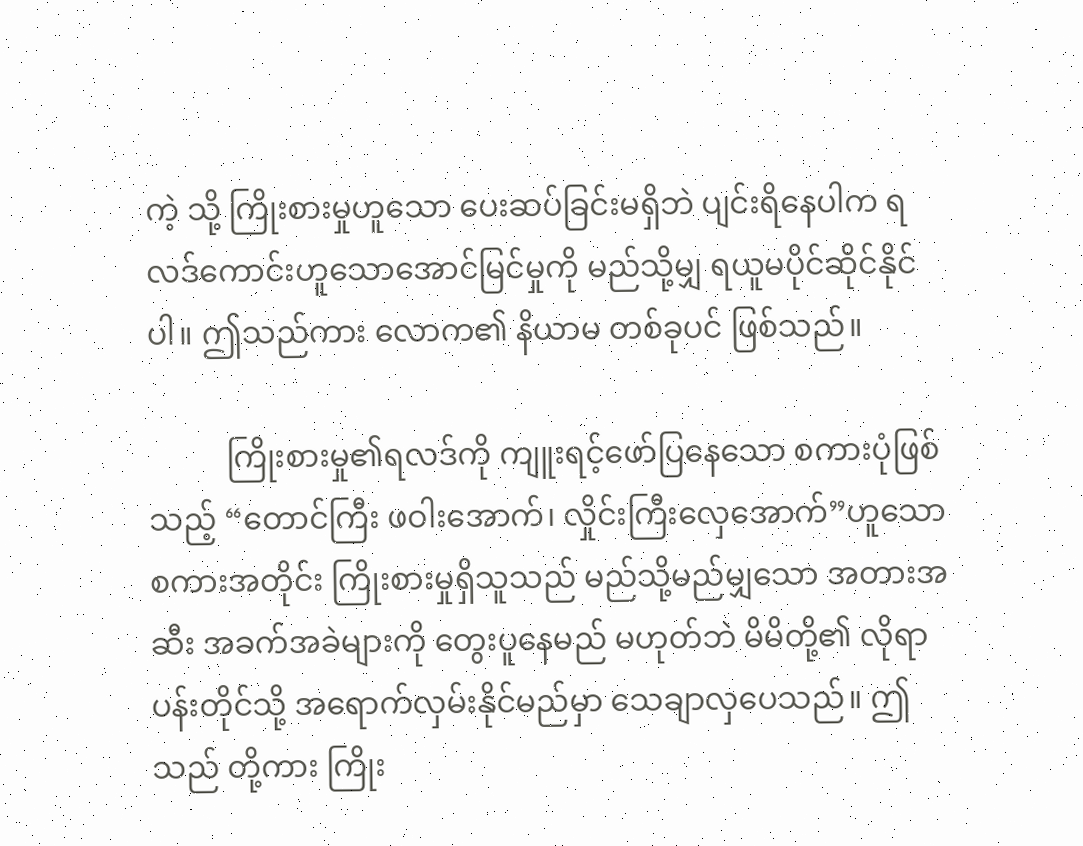ကဲ့ သို့ ကြိုးစားမှုဟူသော ပေးဆပ်ခြင်းမရှိဘဲ ပျင်းရိနေပါက ရလဒ်ကောင်းဟူသောအောင်မြင်မှုကို မည်သို့မျှ ရယူမပိုင်ဆိုင်နိုင်ပါ။ ဤသည်ကား လောက၏ နိယာမ တစ်ခုပင် ဖြစ်သည်။

          ကြိုးစားမှု၏ရလဒ်ကို ကျူးရင့်ဖော်ပြနေသော စကားပုံဖြစ်သည့် “တောင်ကြီး ဖဝါးအောက်၊ လှိုင်းကြီးလှေအောက်”ဟူသော စကားအတိုင်း ကြိုးစားမှုရှိသူသည် မည်သို့မည်မျှသော အတားအဆီး အခက်အခဲများကို တွေးပူနေမည် မဟုတ်ဘဲ မိမိတို့၏ လိုရာပန်းတိုင်သို့ အရောက်လှမ်းနိုင်မည်မှာ သေချာလှပေသည်။ ဤသည် တို့ကား ကြိုး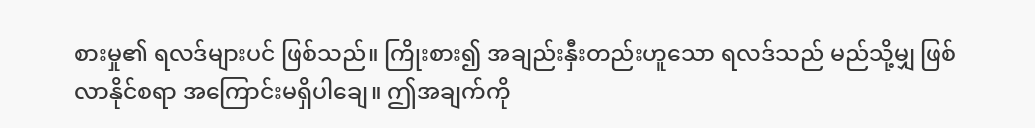စားမှု၏ ရလဒ်များပင် ဖြစ်သည်။ ကြိုးစား၍ အချည်းနှီးတည်းဟူသော ရလဒ်သည် မည်သို့မျှ ဖြစ်လာနိုင်စရာ အကြောင်းမရှိပါချေ။ ဤအချက်ကို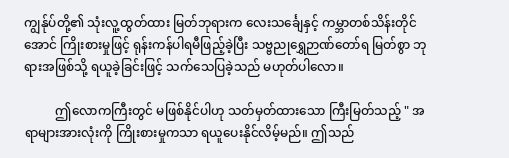ကျွန်ုပ်တို့၏ သုံးလူ့ထွတ်ထား မြတ်ဘုရားက လေးသင်္ချေနှင့် ကမ္ဘာတစ်သိန်းတိုင်အောင် ကြိုးစားမှုဖြင့် ရုန်းကန်ပါရမီဖြည့်ခဲ့ပြီး သဗ္ဗညုရွှေဉာဏ်တော်ရ မြတ်စွာ ဘုရားအဖြစ်သို့ ရယူခဲ့ခြင်းဖြင့် သက်သေပြခဲ့သည် မဟုတ်ပါလော။

          ဤလောကကြီးတွင် မဖြစ်နိုင်ပါဟု သတ်မှတ်ထားသော ကြီးမြတ်သည့် " အရာများအားလုံးကို ကြိုးစားမှုကသာ ရယူပေးနိုင်လိမ့်မည်။ ဤသည်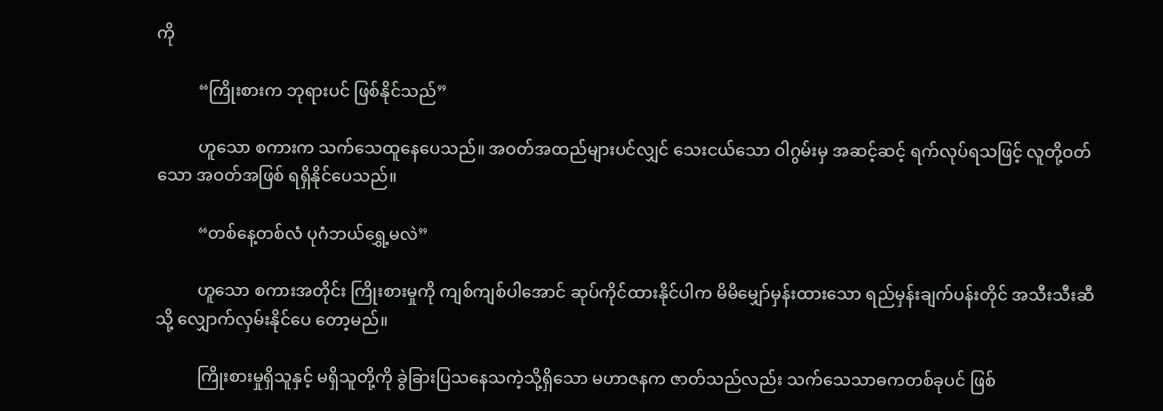ကို

          “ကြိုးစားက ဘုရားပင် ဖြစ်နိုင်သည်”

          ဟူသော စကားက သက်သေထူနေပေသည်။ အဝတ်အထည်များပင်လျှင် သေးငယ်သော ဝါဂွမ်းမှ အဆင့်ဆင့် ရက်လုပ်ရသဖြင့် လူတို့ဝတ်သော အဝတ်အဖြစ် ရရှိနိုင်ပေသည်။

          “တစ်နေ့တစ်လံ ပုဂံဘယ်ရွှေ့မလဲ”

          ဟူသော စကားအတိုင်း ကြိုးစားမှုကို ကျစ်ကျစ်ပါအောင် ဆုပ်ကိုင်ထားနိုင်ပါက မိမိမျှော်မှန်းထားသော ရည်မှန်းချက်ပန်းတိုင် အသီးသီးဆီသို့ လျှောက်လှမ်းနိုင်ပေ တော့မည်။

          ကြိုးစားမှုရှိသူနှင့် မရှိသူတို့ကို ခွဲခြားပြသနေသကဲ့သို့ရှိသော မဟာဇနက ဇာတ်သည်လည်း သက်သေသာဓကတစ်ခုပင် ဖြစ်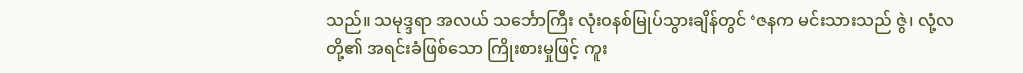သည်။ သမုဒ္ဒရာ အလယ် သင်္ဘောကြီး လုံးဝနစ်မြုပ်သွားချိန်တွင် ‘ဇနက မင်းသားသည် ဇွဲ၊ လုံ့လတို့၏ အရင်းခံဖြစ်သော ကြိုးစားမှုဖြင့် ကူး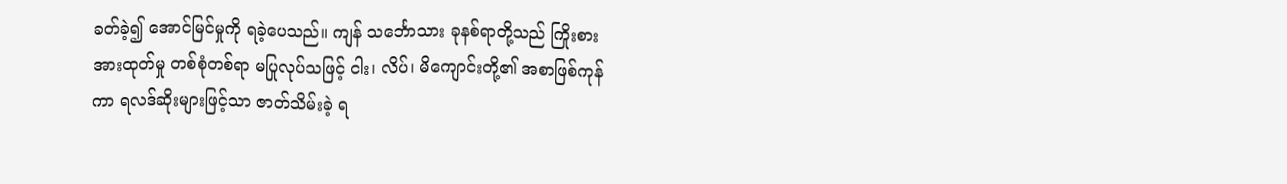ခတ်ခဲ့၍ အောင်မြင်မှုကို ရခဲ့ပေသည်။ ကျန် သင်္ဘောသား ခုနစ်ရာတို့သည် ကြိုးစားအားထုတ်မှု တစ်စုံတစ်ရာ မပြုလုပ်သဖြင့် ငါး၊ လိပ်၊ မိကျောင်းတို့၏ အစာဖြစ်ကုန်ကာ ရလဒ်ဆိုးများဖြင့်သာ ဇာတ်သိမ်းခဲ့ ရ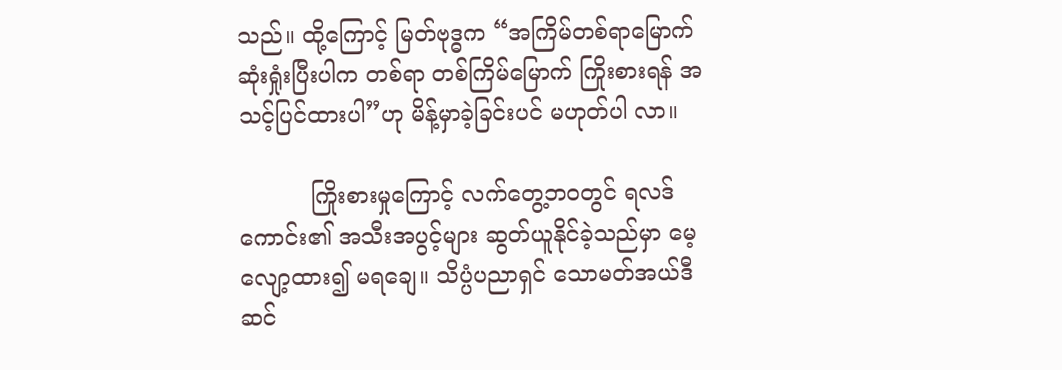သည်။ ထို့ကြောင့် မြတ်ဗုဒ္ဓက “အကြိမ်တစ်ရာမြောက် ဆုံးရှုံးပြီးပါက တစ်ရာ တစ်ကြိမ်မြောက် ကြိုးစားရန် အသင့်ပြင်ထားပါ”ဟု မိန့်မှာခဲ့ခြင်းပင် မဟုတ်ပါ လာ။

          ကြိုးစားမှုကြောင့် လက်တွေ့ဘဝတွင် ရလဒ်ကောင်း၏ အသီးအပွင့်များ ဆွတ်ယူနိုင်ခဲ့သည်မှာ မေ့လျော့ထား၍ မရချေ။ သိပ္ပံပညာရှင် သောမတ်အယ်ဒီဆင်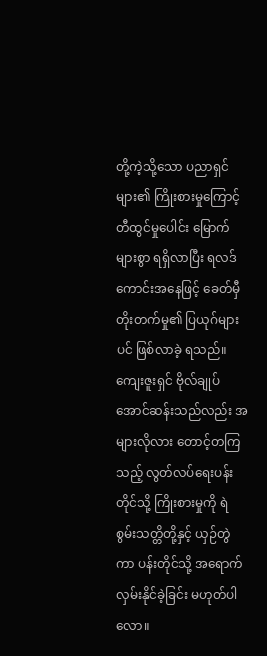တို့ကဲ့သို့သော ပညာရှင်များ၏ ကြိုးစားမှုကြောင့် တီထွင်မှုပေါင်း မြောက်များစွာ ရရှိလာပြီး ရလဒ်ကောင်းအနေဖြင့် ခေတ်မှီတိုးတက်မှု၏ ပြယုဂ်များပင် ဖြစ်လာခဲ့ ရသည်။ ကျေးဇူးရှင် ဗိုလ်ချုပ်အောင်ဆန်းသည်လည်း အများလိုလား တောင့်တကြ သည့် လွတ်လပ်ရေးပန်းတိုင်သို့ ကြိုးစားမှုကို ရဲစွမ်းသတ္တိတို့နှင့် ယှဉ်တွဲကာ ပန်းတိုင်သို့ အရောက်လှမ်းနိုင်ခဲ့ခြင်း မဟုတ်ပါလော။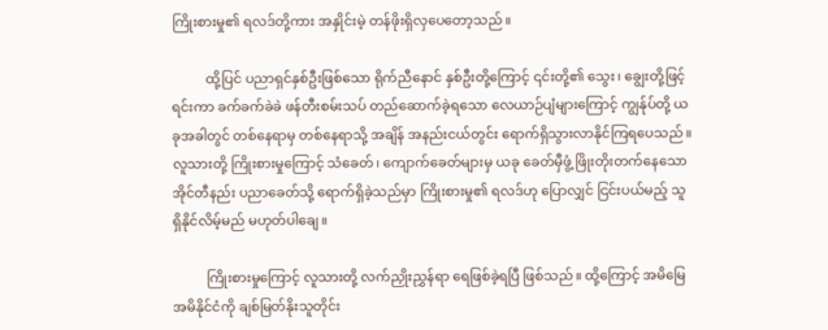ကြိုးစားမှု၏ ရလဒ်တို့ကား အနှိုင်းမဲ့ တန်ဖိုးရှိလှပေတော့သည်။

          ထို့ပြင် ပညာရှင်နှစ်ဦးဖြစ်သော ရိုက်ညီနောင် နှစ်ဦးတို့ကြောင့် ၎င်းတို့၏ သွေး၊ ချွေးတို့ဖြင့် ရင်းကာ ခက်ခက်ခဲခဲ ဖန်တီးစမ်းသပ် တည်ဆောက်ခဲ့ရသော လေယာဉ်ပျံများကြောင့် ကျွန်ုပ်တို့ ယခုအခါတွင် တစ်နေရာမှ တစ်နေရာသို့ အချိန် အနည်းငယ်တွင်း ရောက်ရှိသွားလာနိုင်ကြရပေသည်။ လူသားတို့ ကြိုးစားမှုကြောင့် သံခေတ်၊ ကျောက်ခေတ်များမှ ယခု ခေတ်မှီဖွံ့ ဖြိုးတိုးတက်နေသော အိုင်တီနည်း ပညာခေတ်သို့ ရောက်ရှိခဲ့သည်မှာ ကြိုးစားမှု၏ ရလဒ်ဟု ပြောလျှင် ငြင်းပယ်မည့် သူ ရှိနိုင်လိမ့်မည် မဟုတ်ပါချေ။

          ကြိုးစားမှုကြောင့် လူသားတို့ လက်ညှိုးညွှန်ရာ ရေဖြစ်ခဲ့ရပြီ ဖြစ်သည်။ ထို့ကြောင့် အမိမြေ အမိနိုင်ငံကို ချစ်မြတ်နိုးသူတိုင်း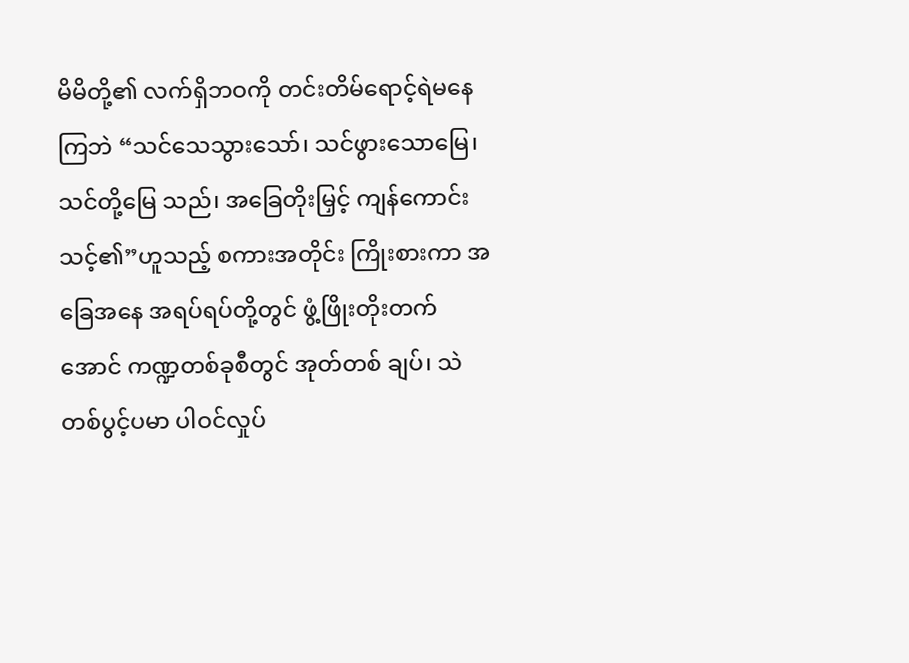မိမိတို့၏ လက်ရှိဘဝကို တင်းတိမ်ရောင့်ရဲမနေကြဘဲ “သင်သေသွားသော်၊ သင်ဖွားသောမြေ၊ သင်တို့မြေ သည်၊ အခြေတိုးမြှင့် ကျန်ကောင်းသင့်၏”ဟူသည့် စကားအတိုင်း ကြိုးစားကာ အခြေအနေ အရပ်ရပ်တို့တွင် ဖွံ့ဖြိုးတိုးတက်အောင် ကဏ္ဍတစ်ခုစီတွင် အုတ်တစ် ချပ်၊ သဲတစ်ပွင့်ပမာ ပါဝင်လှုပ်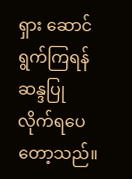ရှား ဆောင်ရွက်ကြရန် ဆန္ဒပြုလိုက်ရပေတော့သည်။